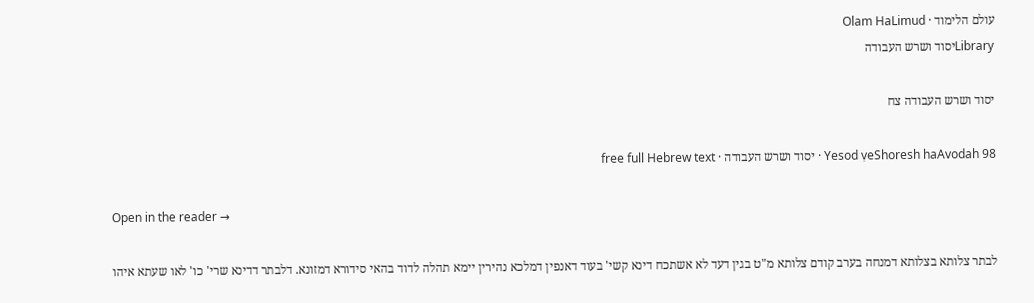עולם הלימוד · Olam HaLimud
Libraryיסוד ושרש העבודה

יסוד ושרש העבודה צח

Yesod ṿeShoresh haAvodah 98 · יסוד ושרש העבודה · free full Hebrew text

Open in the reader →

לבתר צלותא בצלותא דמנחה בערב קודם צלותא מ"ט בגין דעד לא אשתכח דינא קשי' בעוד דאנפין דמלכא נהירין יימא תהלה לדוד בהאי סידורא דמזונא. דלבתר דדינא שרי' כו' לאו שעתא איהו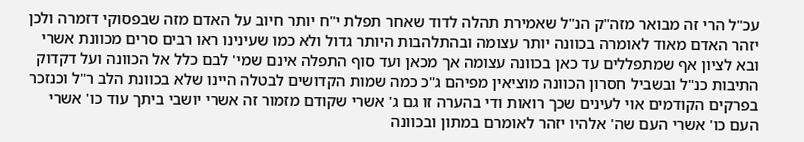עכ"ל הרי זה מבואר מזה"ק הנ"ל שאמירת תהלה לדוד שאחר תפלת י"ח יותר חיוב על האדם מזה שבפסוקי דזמרה ולכן יזהר האדם מאוד לאומרה בכוונה יותר עצומה ובהתלהבות היותר גדול ולא כמו שעינינו ראו רבים סרים מכוונת אשרי ובא לציון אף שמתפללים עד כאן בכוונה עצומה אך מכאן ועד סוף התפלה אינם שמי' לבם כלל אל הכוונה ועל דקדוק התיבות כנ"ל ובשביל חסרון הכוונה מוציאין מפיהם ג"כ כמה שמות הקדושים לבטלה היינו שלא בכוונת הלב ר"ל וכנזכר בפרקים הקודמים אוי לעינים שכך רואות ודי בהערה זו גם ג' אשרי שקודם מזמור זה אשרי יושבי ביתך עוד כו' אשרי העם כו' אשרי העם שה' אלהיו יזהר לאומרם במתון ובכוונה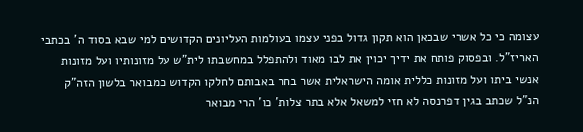עצומה כי כל אשרי שבכאן הוא תקון גדול בפני עצמו בעולמות העליונים הקדושים למי שבא בסוד ה' בכתבי האריז"ל. ובפסוק פותח את ידיך יכוין את לבו מאוד ולהתפלל במחשבתו לית"ש על מזונותיו ועל מזונות אנשי ביתו ועל מזונות כללית אומה הישראלית אשר בחר באבותם לחלקו הקדוש כמבואר בלשון הזה"ק הנ"ל שכתב בגין דפרנסה לא חזי למשאל אלא בתר צלות' כו' הרי מבואר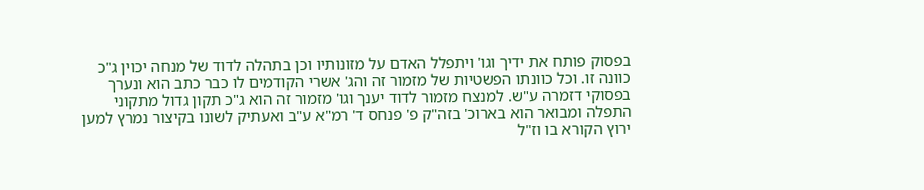בפסוק פותח את ידיך וגו' ויתפלל האדם על מזונותיו וכן בתהלה לדוד של מנחה יכוין ג"כ כוונה זו. וכל כוונתו הפשטיות של מזמור זה והג' אשרי הקודמים לו כבר כתב הוא ונערך בפסוקי דזמרה ע"ש. למנצח מזמור לדוד יענך וגו' מזמור זה הוא ג"כ תקון גדול מתקוני התפלה ומבואר הוא בארוכ' בזה"ק פ' פנחס ד' רמ"א ע"ב ואעתיק לשונו בקיצור נמרץ למען ירוץ הקורא בו וז"ל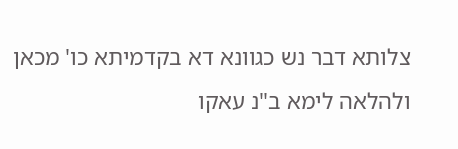צלותא דבר נש כגוונא דא בקדמיתא כו' מכאן ולהלאה לימא ב"נ עאקו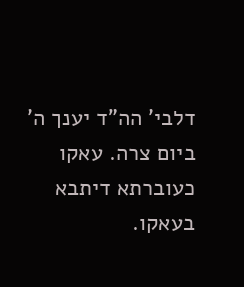דלבי' הה"ד יענך ה' ביום צרה. עאקו כעוברתא דיתבא בעאקו.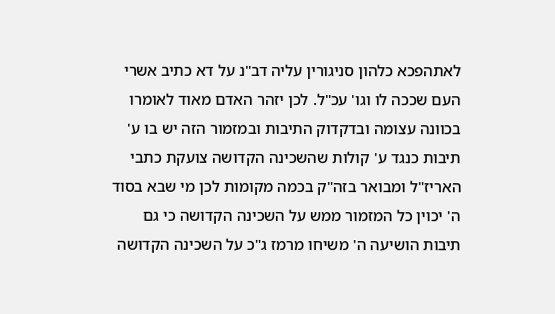לאתהפכא כלהון סניגורין עליה דב"נ על דא כתיב אשרי העם שככה לו וגו' עכ"ל. לכן יזהר האדם מאוד לאומרו בכוונה עצומה ובדקדוק התיבות ובמזמור הזה יש בו ע' תיבות כנגד ע' קולות שהשכינה הקדושה צועקת כתבי האריז"ל ומבואר בזה"ק בכמה מקומות לכן מי שבא בסוד ה' יכוין כל המזמור ממש על השכינה הקדושה כי גם תיבות הושיעה ה' משיחו מרמז ג"כ על השכינה הקדושה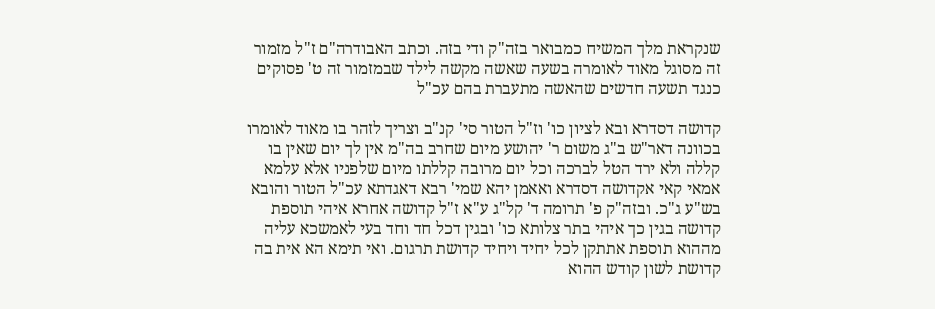שנקראת מלך המשיח כמבואר בזה"ק ודי בזה. וכתב האבודרה"ם ז"ל מזמור זה מסוגל מאוד לאומרה בשעה שאשה מקשה לילד שבמזמור זה ט' פסוקים כנגד תשעה חדשים שהאשה מתעברת בהם עכ"ל

קדושה דסדרא ובא לציון כו' וז"ל הטור סי' קנ"ב וצריך לזהר בו מאוד לאומרו בכוונה דאר"ש ב"ג משום ר' יהושע מיום שחרב בה"מ אין לך יום שאין בו קללה ולא ירד הטל לברכה וכל יום מרובה קללתו מיום שלפניו אלא עלמא אמאי קאי אקדושה דסדרא ואאמן יהא שמי' רבא דאגדתא עכ"ל הטור והובא בש"ע ג"כ. ובזה"ק פ' תרומה ד' קל"ג ע"א ז"ל קדושה אחרא איהי תוספת קדושה בגין כך איהי בתר צלותא כו' ובגין דכל חד וחד בעי לאמשכא עליה מההוא תוספת אתתקן לכל יחיד ויחיד קדושת תרגום. ואי תימא הא אית בה קדושת לשון קודש ההוא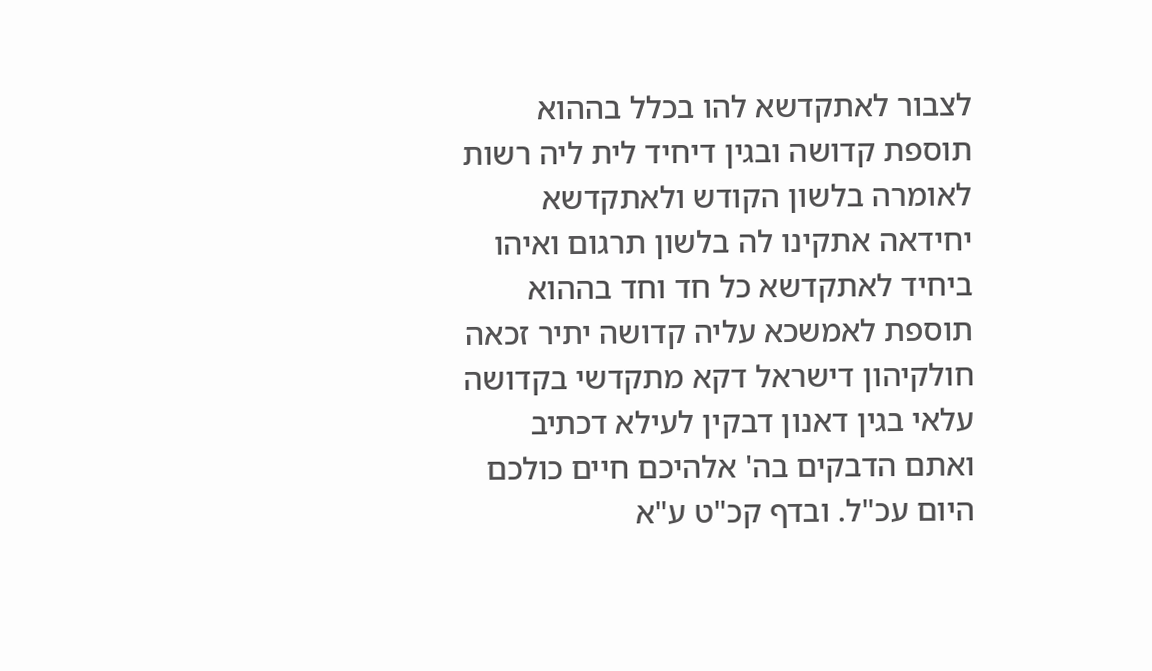לצבור לאתקדשא להו בכלל בההוא תוספת קדושה ובגין דיחיד לית ליה רשות לאומרה בלשון הקודש ולאתקדשא יחידאה אתקינו לה בלשון תרגום ואיהו ביחיד לאתקדשא כל חד וחד בההוא תוספת לאמשכא עליה קדושה יתיר זכאה חולקיהון דישראל דקא מתקדשי בקדושה עלאי בגין דאנון דבקין לעילא דכתיב ואתם הדבקים בה' אלהיכם חיים כולכם היום עכ"ל. ובדף קכ"ט ע"א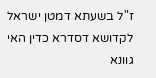ז"ל בשעתא דמטן ישראל לקדושא דסדרא כדין האי גוונא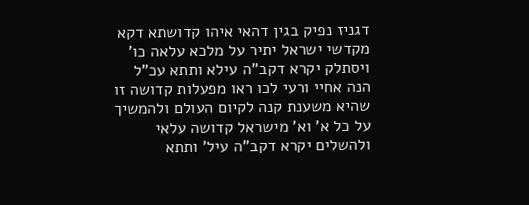דגניז נפיק בגין דהאי איהו קדושתא דקא מקדשי ישראל יתיר על מלכא עלאה כו' ויסתלק יקרא דקב"ה עילא ותתא עכ"ל הנה אחיי ורעי לכו ראו מפעלות קדושה זו שהיא משענת קנה לקיום העולם ולהמשיך על כל א' וא' מישראל קדושה עלאי ולהשלים יקרא דקב"ה עיל' ותתא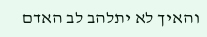והאיך לא יתלהב לב האדם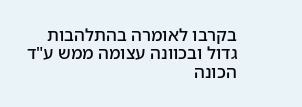בקרבו לאומרה בהתלהבות גדול ובכוונה עצומה ממש ע"ד הכונה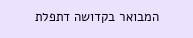המבואר בקדושה דתפלת